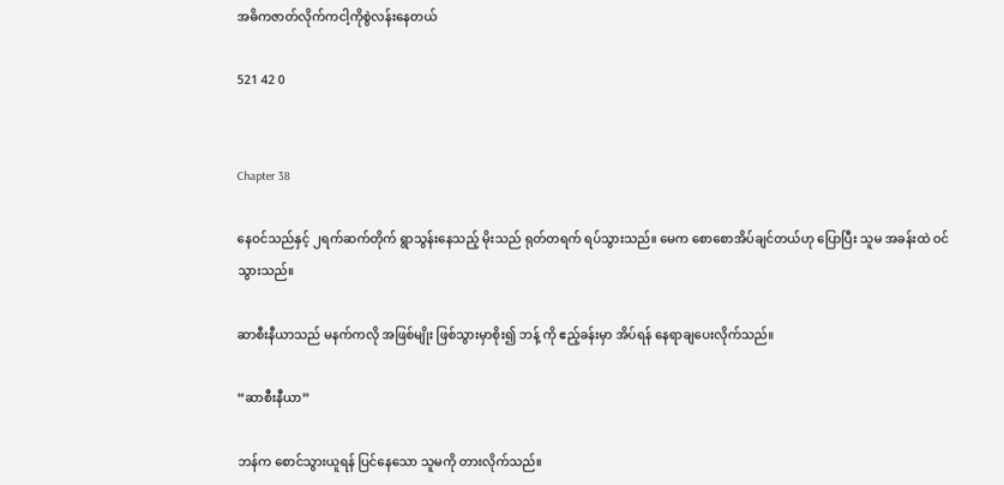အဓိကဇာတ်လိုက်ကငါ့ကိုစွဲလန်းနေတယ်

521 42 0


Chapter 38

နေဝင်သည်နှင့် ၂ရက်ဆက်တိုက် ရွာသွန်းနေသည့် မိုးသည် ရုတ်တရက် ရပ်သွားသည်။ မေက စောစောအိပ်ချင်တယ်ဟု ပြောပြီး သူမ အခန်းထဲ ဝင်သွားသည်။

ဆာစီးနီယာသည် မနက်ကလို အဖြစ်မျိုး ဖြစ်သွားမှာစိုး၍ ဘန့် ကို ဧည့်ခန်းမှာ အိပ်ရန် နေရာချပေးလိုက်သည်။

“ဆာစီးနီယာ”

ဘန်က စောင်သွားယူရန် ပြင်နေသော သူမကို တားလိုက်သည်။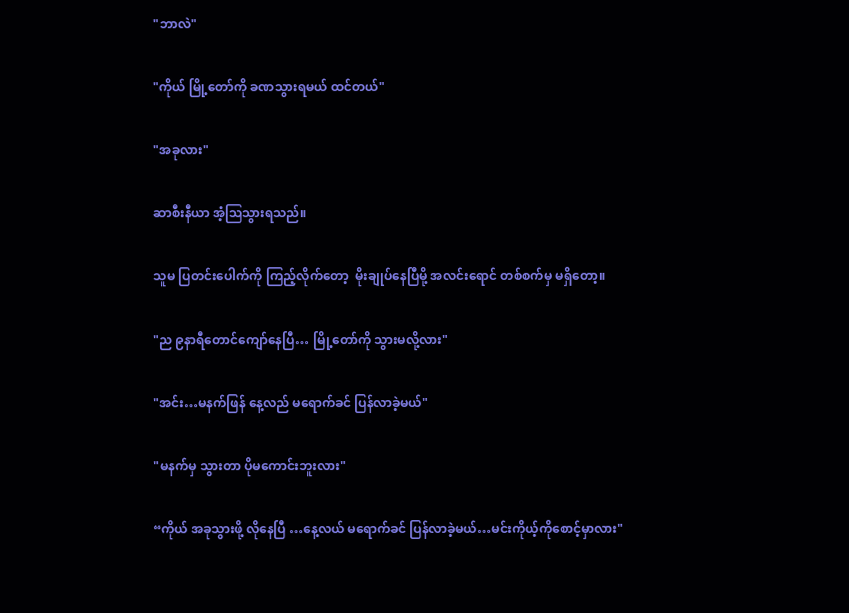"ဘာလဲ"

"ကိုယ် မြို့တော်ကို ခဏသွားရမယ် ထင်တယ်"

"အခုလား"

ဆာစီးနီယာ အံ့ဩသွားရသည်။

သူမ ပြတင်းပေါက်ကို ကြည့်လိုက်တော့  မိုးချုပ်နေပြီမို့ အလင်းရောင် တစ်စက်မှ မရှိတော့။

"ည ၉နာရီတောင်ကျော်နေပြီ… မြို့တော်ကို သွားမလို့လား"

"အင်း…မနက်ဖြန် နေ့လည် မရောက်ခင် ပြန်လာခဲ့မယ်"

"မနက်မှ သွားတာ ပိုမကောင်းဘူးလား"

“ကိုယ် အခုသွားဖို့ လိုနေပြီ …နေ့လယ် မရောက်ခင် ပြန်လာခဲ့မယ်…မင်းကိုယ့်ကိုစောင့်မှာလား"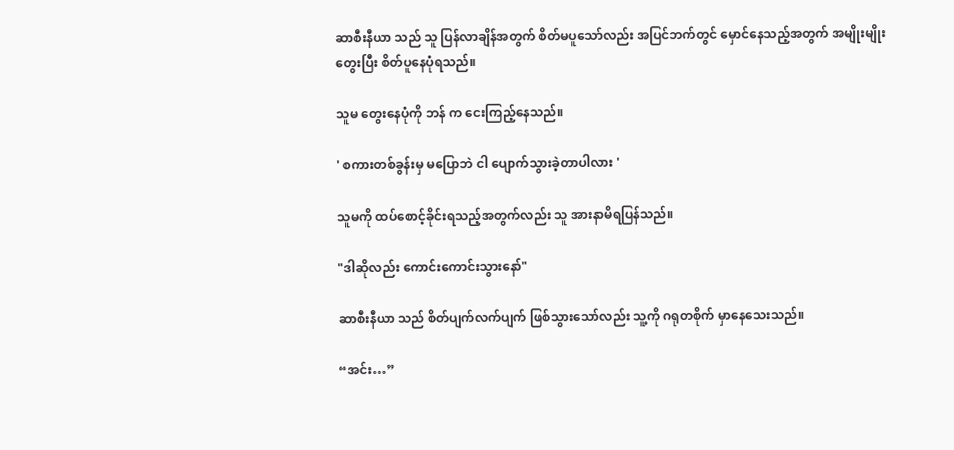ဆာစီးနီယာ သည် သူ ပြန်လာချိန်အတွက် စိတ်မပူသော်လည်း အပြင်ဘက်တွင် မှောင်နေသည့်အတွက် အမျိုးမျိုးတွေးပြီး စိတ်ပူနေပုံရသည်။

သူမ တွေးနေပုံကို ဘန် က ငေးကြည့်နေသည်။

' စကားတစ်ခွန်းမှ မပြောဘဲ ငါ ပျောက်သွားခဲ့တာပါလား '

သူမကို ထပ်စောင့်ခိုင်းရသည့်အတွက်လည်း သူ အားနာမိရပြန်သည်။

"ဒါဆိုလည်း ကောင်းကောင်းသွားနော်"

ဆာစီးနီယာ သည် စိတ်ပျက်လက်ပျက် ဖြစ်သွားသော်လည်း သူ့ကို ဂရုတစိုက် မှာနေသေးသည်။

“အင်း…”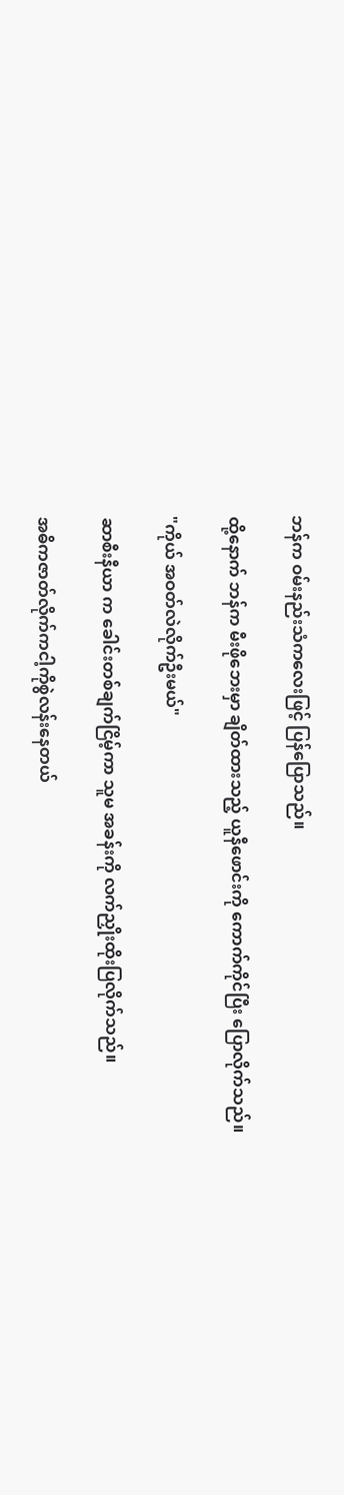ဘန်က ဝမ်းနည်းသံကလေးဖြင့် ပြန်ပြောသည်။

ထို့နောက် ဘန်က မီးဖိုဘေးမှာ ချိတ်ထားသည့် ယူနီဖောင်းကို ကောက်ကိုင်ပြီး ပြောလိုက်သည်။

"ကိုယ် အဝတ်လဲလိုက်ဦးမယ်"

ဆာစီးနီယာ က ခေါင်းတစ်ချက်ငြိမ့်ကာ သူမ အခန်းကို လက်ညှိုးထိုးပြလိုက်သည်။

အဓိကဇာတ်လိုက်ကငါ့ကိုစွဲလန်းနေတယ်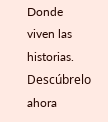Donde viven las historias. Descúbrelo ahora